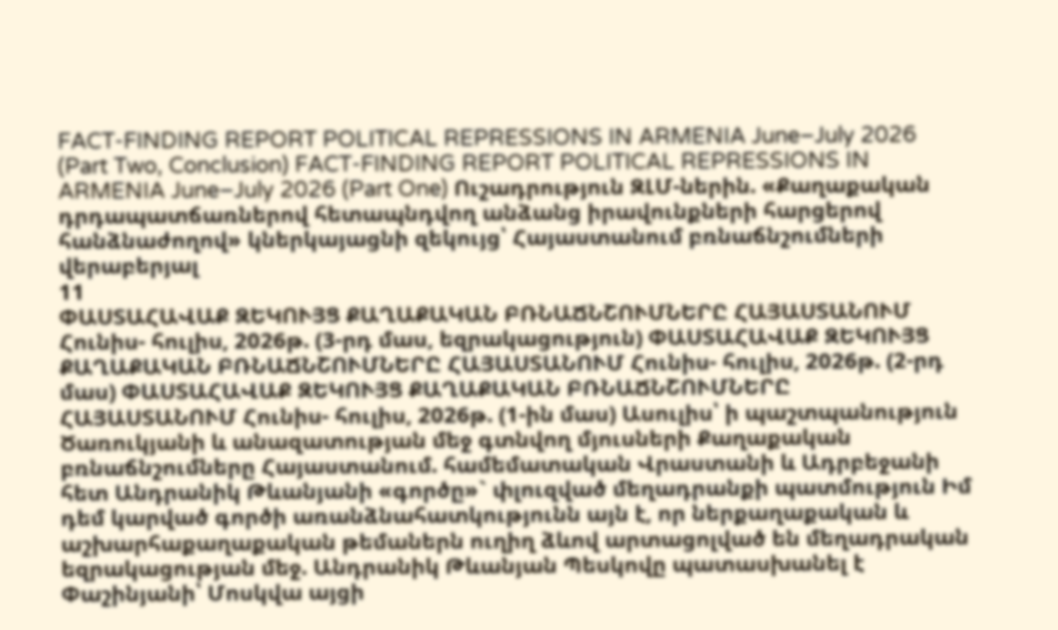FACT-FINDING REPORT POLITICAL REPRESSIONS IN ARMENIA June–July 2026 (Part Two, Conclusion) FACT-FINDING REPORT POLITICAL REPRESSIONS IN ARMENIA June–July 2026 (Part One) Ուշադրություն ԶԼՄ-ներին. «Քաղաքական դրդապատճառներով հետապնդվող անձանց իրավունքների հարցերով հանձնաժողով» կներկայացնի զեկույց՝ Հայաստանում բռնաճնշումների վերաբերյալ
11
ՓԱՍՏԱՀԱՎԱՔ ԶԵԿՈՒՅՑ ՔԱՂԱՔԱԿԱՆ ԲՌՆԱՃՆՇՈՒՄՆԵՐԸ ՀԱՅԱՍՏԱՆՈՒՄ Հունիս- հուլիս, 2026թ. (3-րդ մաս, եզրակացություն) ՓԱՍՏԱՀԱՎԱՔ ԶԵԿՈՒՅՑ ՔԱՂԱՔԱԿԱՆ ԲՌՆԱՃՆՇՈՒՄՆԵՐԸ ՀԱՅԱՍՏԱՆՈՒՄ Հունիս- հուլիս, 2026թ. (2-րդ մաս) ՓԱՍՏԱՀԱՎԱՔ ԶԵԿՈՒՅՑ ՔԱՂԱՔԱԿԱՆ ԲՌՆԱՃՆՇՈՒՄՆԵՐԸ ՀԱՅԱՍՏԱՆՈՒՄ Հունիս- հուլիս, 2026թ. (1-ին մաս) Ասուլիս՝ ի պաշտպանություն Ծառուկյանի և անազատության մեջ գտնվող մյուսների Քաղաքական բռնաճնշումները Հայաստանում. համեմատական Վրաստանի և Ադրբեջանի հետ Անդրանիկ Թևանյանի «գործը»` փլուզված մեղադրանքի պատմություն Իմ դեմ կարված գործի առանձնահատկությունն այն է, որ ներքաղաքական և աշխարհաքաղաքական թեմաներն ուղիղ ձևով արտացոլված են մեղադրական եզրակացության մեջ. Անդրանիկ Թևանյան Պեսկովը պատասխանել է Փաշինյանի՝ Մոսկվա այցի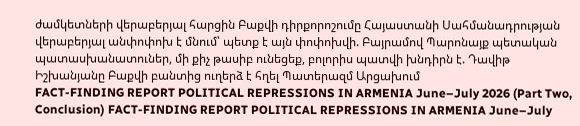ժամկետների վերաբերյալ հարցին Բաքվի դիրքորոշումը Հայաստանի Սահմանադրության վերաբերյալ անփոփոխ է մնում՝ պետք է այն փոփոխվի. Բայրամով Պարոնայք պետական պատասխանատուներ, մի քիչ թասիբ ունեցեք, բոլորիս պատվի խնդիրն է. Դավիթ Իշխանյանը Բաքվի բանտից ուղերձ է հղել Պատերազմ Արցախում
FACT-FINDING REPORT POLITICAL REPRESSIONS IN ARMENIA June–July 2026 (Part Two, Conclusion) FACT-FINDING REPORT POLITICAL REPRESSIONS IN ARMENIA June–July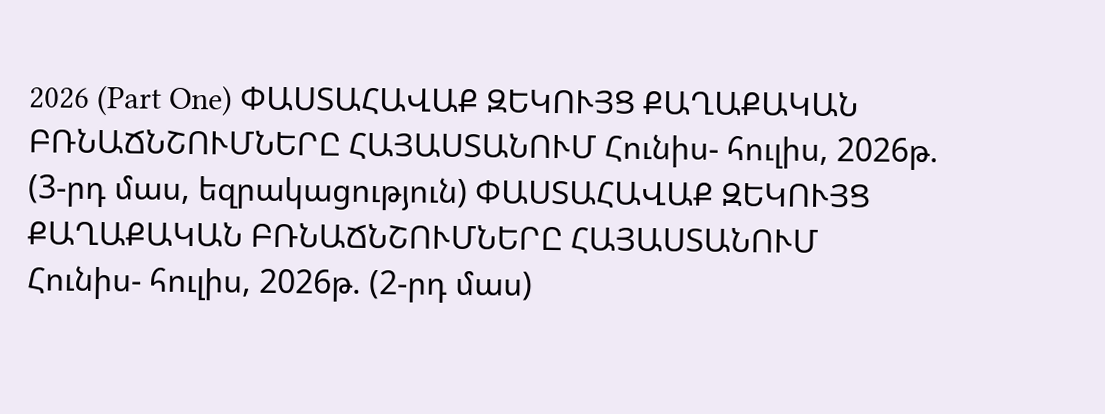2026 (Part One) ՓԱՍՏԱՀԱՎԱՔ ԶԵԿՈՒՅՑ ՔԱՂԱՔԱԿԱՆ ԲՌՆԱՃՆՇՈՒՄՆԵՐԸ ՀԱՅԱՍՏԱՆՈՒՄ Հունիս- հուլիս, 2026թ. (3-րդ մաս, եզրակացություն) ՓԱՍՏԱՀԱՎԱՔ ԶԵԿՈՒՅՑ ՔԱՂԱՔԱԿԱՆ ԲՌՆԱՃՆՇՈՒՄՆԵՐԸ ՀԱՅԱՍՏԱՆՈՒՄ Հունիս- հուլիս, 2026թ. (2-րդ մաս)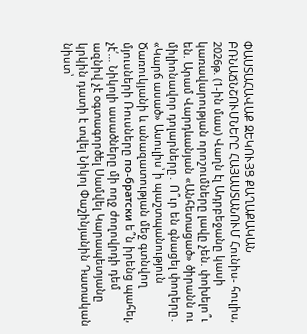ՓԱՍՏԱՀԱՎԱՔ ԶԵԿՈՒՅՑ ՔԱՂԱՔԱԿԱՆ ԲՌՆԱՃՆՇՈՒՄՆԵՐԸ ՀԱՅԱՍՏԱՆՈՒՄ Հունիս- հուլիս, 2026թ. (1-ին մաս) Վաղն էլ Ադրբեջանը կասի կառավարության որոշումները լավը չեն. փոխելո՞ւ են. Արամ Վարդևանյան «Անհետացած» ծիրանն ու միլիոնավոր դոլարները․ Ո՞ւր են գնացել փողերը․ «Կարճ ասած» Ասուլիս՝ ի պաշտպանություն Ծառուկյանի և անազատության մեջ գտնվող մյուսների Ռուսները по-братски ե՞ն իրենց պահել, չէ՛… Նիկոլի ասածները մի ողջ ժողովրդի դեմ ազնիվ չէ օգտագործել Սամվել Կարապետյանը կրկին դատի է տվել Նիկոլ Փաշինյանին Դատական նիստ՝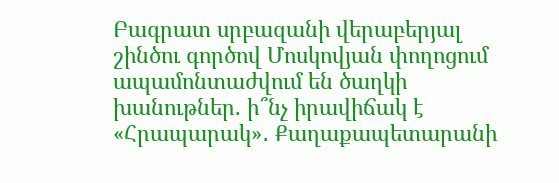Բագրատ սրբազանի վերաբերյալ շինծու գործով Մոսկովյան փողոցում ապամոնտաժվում են ծաղկի խանութներ. ի՞նչ իրավիճակ է «Հրապարակ»․ Քաղաքապետարանի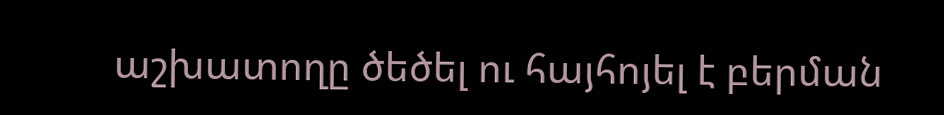աշխատողը ծեծել ու հայհոյել է բերման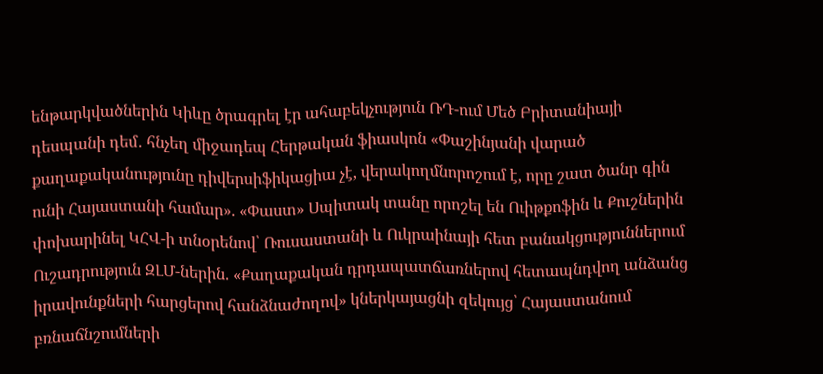ենթարկվածներին Կիևը ծրագրել էր ահաբեկչություն ՌԴ-ում Մեծ Բրիտանիայի դեսպանի դեմ․ հնչեղ միջադեպ Հերթական ֆիասկոն «Փաշինյանի վարած քաղաքականությունը դիվերսիֆիկացիա չէ, վերակողմնորոշում է, որը շատ ծանր գին ունի Հայաստանի համար». «Փաստ» Սպիտակ տանը որոշել են Ուիթքոֆին և Քուշներին փոխարինել ԿՀՎ-ի տնօրենով՝ Ռուսաստանի և Ուկրաինայի հետ բանակցություններում Ուշադրություն ԶԼՄ-ներին. «Քաղաքական դրդապատճառներով հետապնդվող անձանց իրավունքների հարցերով հանձնաժողով» կներկայացնի զեկույց՝ Հայաստանում բռնաճնշումների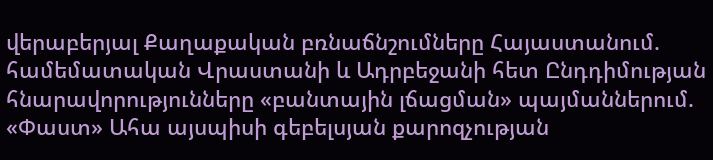վերաբերյալ Քաղաքական բռնաճնշումները Հայաստանում. համեմատական Վրաստանի և Ադրբեջանի հետ Ընդդիմության հնարավորությունները «բանտային լճացման» պայմաններում. «Փաստ» Ահա այսպիսի գեբելսյան քարոզչության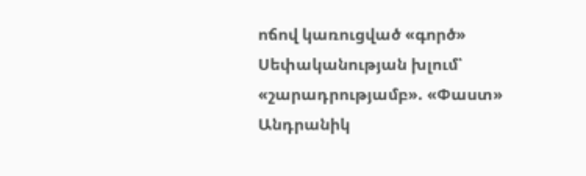ոճով կառուցված «գործ» Սեփականության խլում՝ «շարադրությամբ». «Փաստ» Անդրանիկ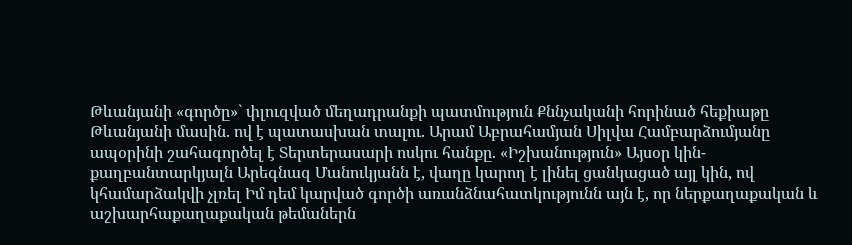Թևանյանի «գործը»` փլուզված մեղադրանքի պատմություն Քննչականի հորինած հեքիաթը Թևանյանի մասին. ով է պատասխան տալու. Արամ Աբրահամյան Սիլվա Համբարձումյանը ապօրինի շահագործել է Տերտերասարի ոսկու հանքը. «Իշխանություն» Այսօր կին-քաղբանտարկյալն Արեգնազ Մանուկյանն է, վաղը կարող է լինել ցանկացած այլ կին, ով կհամարձակվի չլռել Իմ դեմ կարված գործի առանձնահատկությունն այն է, որ ներքաղաքական և աշխարհաքաղաքական թեմաներն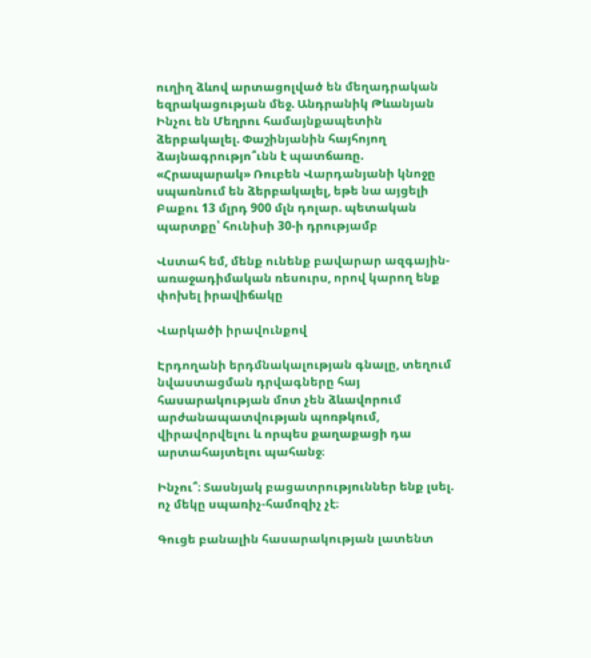ուղիղ ձևով արտացոլված են մեղադրական եզրակացության մեջ. Անդրանիկ Թևանյան Ինչու են Մեղրու համայնքապետին ձերբակալել. Փաշինյանին հայհոյող ձայնագրությո՞ւնն է պատճառը. «Հրապարակ» Ռուբեն Վարդանյանի կնոջը սպառնում են ձերբակալել, եթե նա այցելի Բաքու 13 մլրդ 900 մլն դոլար. պետական պարտքը՝ հունիսի 30-ի դրությամբ

Վստահ եմ, մենք ունենք բավարար ազգային-առաջադիմական ռեսուրս, որով կարող ենք փոխել իրավիճակը

Վարկածի իրավունքով

Էրդողանի երդմնակալության գնալը, տեղում նվաստացման դրվագները հայ հասարակության մոտ չեն ձևավորում արժանապատվության պոռթկում, վիրավորվելու և որպես քաղաքացի դա արտահայտելու պահանջ։

Ինչու՞։ Տասնյակ բացատրություններ ենք լսել. ոչ մեկը սպառիչ-համոզիչ չէ։

Գուցե բանալին հասարակության լատենտ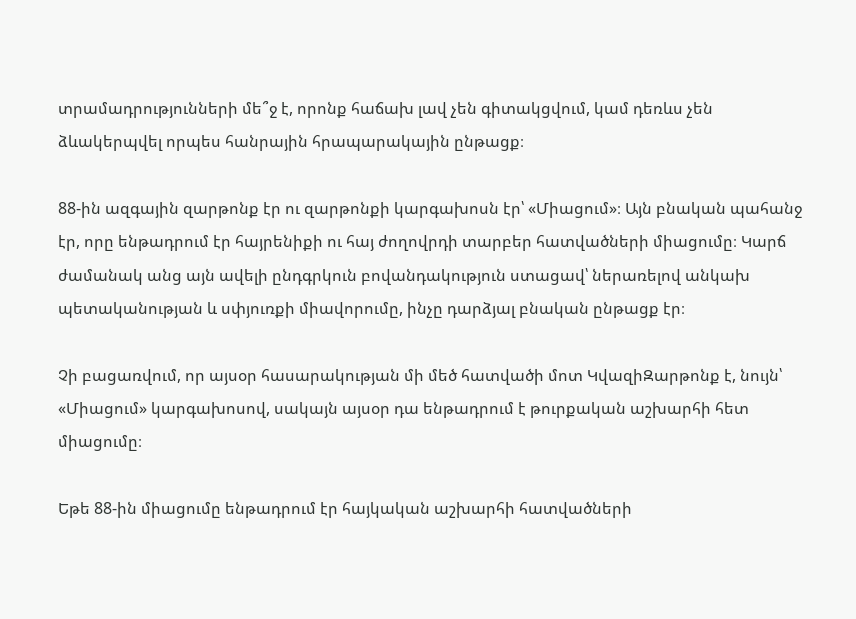տրամադրությունների մե՞ջ է, որոնք հաճախ լավ չեն գիտակցվում, կամ դեռևս չեն ձևակերպվել որպես հանրային հրապարակային ընթացք։

88-ին ազգային զարթոնք էր ու զարթոնքի կարգախոսն էր՝ «Միացում»։ Այն բնական պահանջ էր, որը ենթադրում էր հայրենիքի ու հայ ժողովրդի տարբեր հատվածների միացումը։ Կարճ ժամանակ անց այն ավելի ընդգրկուն բովանդակություն ստացավ՝ ներառելով անկախ պետականության և սփյուռքի միավորումը, ինչը դարձյալ բնական ընթացք էր։

Չի բացառվում, որ այսօր հասարակության մի մեծ հատվածի մոտ ԿվազիԶարթոնք է, նույն՝ «Միացում» կարգախոսով, սակայն այսօր դա ենթադրում է թուրքական աշխարհի հետ միացումը։

Եթե 88-ին միացումը ենթադրում էր հայկական աշխարհի հատվածների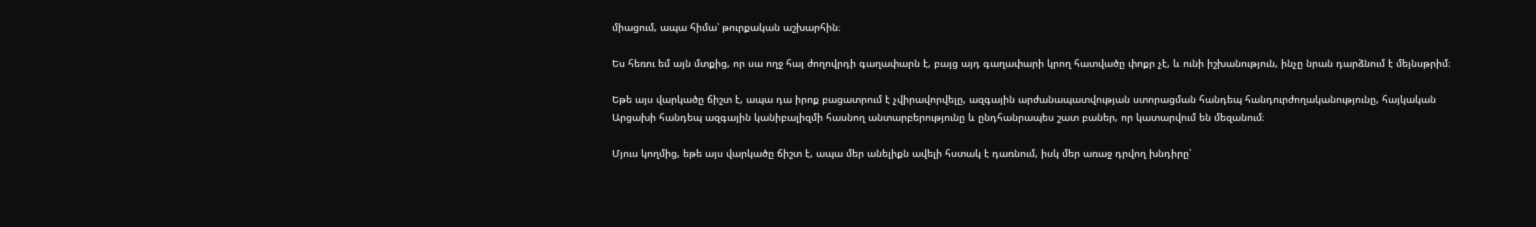միացում, ապա հիմա՝ թուրքական աշխարհին։

Ես հեռու եմ այն մտքից, որ սա ողջ հայ ժողովրդի գաղափարն է, բայց այդ գաղափարի կրող հատվածը փոքր չէ, և ունի իշխանություն, ինչը նրան դարձնում է մեյնսթրիմ։

Եթե այս վարկածը ճիշտ է, ապա դա իրոք բացատրում է չվիրավորվելը, ազգային արժանապատվության ստորացման հանդեպ հանդուրժողականությունը, հայկական Արցախի հանդեպ ազգային կանիբալիզմի հասնող անտարբերությունը և ընդհանրապես շատ բաներ, որ կատարվում են մեզանում։

Մյուս կողմից, եթե այս վարկածը ճիշտ է, ապա մեր անելիքն ավելի հստակ է դառնում, իսկ մեր առաջ դրվող խնդիրը՝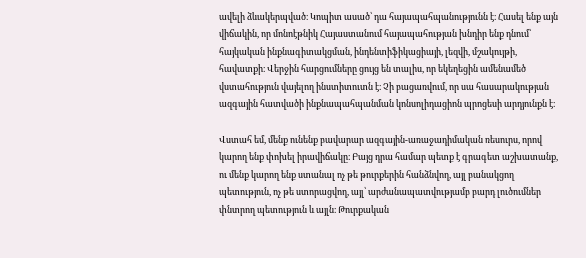ավելի ձևակերպված։ Կոպիտ ասած՝ դա հայապահպանությունն է։ Հասել ենք այն վիճակին, որ մոնոէթնիկ Հայաստանում հայապահության խնդիր ենք դնում՝ հայկական ինքնագիտակցման, ինդենտիֆիկացիայի, լեզվի, մշակույթի, հավատքի։ Վերջին հարցումները ցույց են տալիս, որ եկեղեցին ամենամեծ վստահություն վայելող ինստիտուտն է։ Չի բացառվում, որ սա հասարակության ազգային հատվածի ինքնապահպանման կոնսոլիդացիոն պրոցեսի արդյունքն է։

Վստահ եմ, մենք ունենք բավարար ազգային-առաջադիմական ռեսուրս, որով կարող ենք փոխել իրավիճակը։ Բայց դրա համար պետք է գրագետ աշխատանք, ու մենք կարող ենք ստանալ ոչ թե թուրքերին հանձնվող, այլ բանակցող պետություն, ոչ թե ստորացվող, այլ՝ արժանապատվությամբ բարդ լուծումներ փնտրող պետություն և այլն։ Թուրքական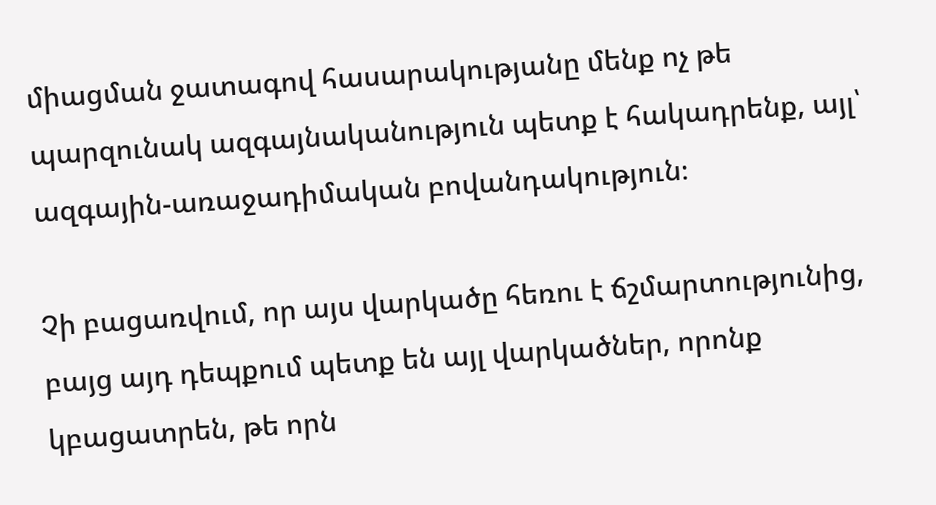միացման ջատագով հասարակությանը մենք ոչ թե պարզունակ ազգայնականություն պետք է հակադրենք, այլ՝ ազգային-առաջադիմական բովանդակություն։

Չի բացառվում, որ այս վարկածը հեռու է ճշմարտությունից, բայց այդ դեպքում պետք են այլ վարկածներ, որոնք կբացատրեն, թե որն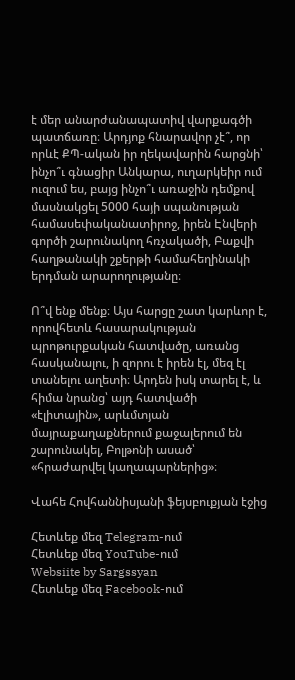է մեր անարժանապատիվ վարքագծի պատճառը։ Արդյոք հնարավոր չէ՞, որ որևէ ՔՊ-ական իր ղեկավարին հարցնի՝ ինչո՞ւ գնացիր Անկարա, ուղարկեիր ում ուզում ես, բայց ինչո՞ւ առաջին դեմքով մասնակցել 5000 հայի սպանության համասեփականատիրոջ, իրեն Էնվերի գործի շարունակող հռչակածի, Բաքվի հաղթանակի շքերթի համահեղինակի երդման արարողությանը։

Ո՞վ ենք մենք։ Այս հարցը շատ կարևոր է, որովհետև հասարակության պրոթուրքական հատվածը, առանց հասկանալու, ի զորու է իրեն էլ, մեզ էլ տանելու աղետի։ Արդեն իսկ տարել է, և հիմա նրանց՝ այդ հատվածի «էլիտային», արևմտյան մայրաքաղաքներում քաջալերում են շարունակել, Բոլթոնի ասած՝ «հրաժարվել կաղապարներից»։

Վահե Հովհաննիսյանի ֆեյսբուքյան էջից

Հետևեք մեզ Telegram-ում
Հետևեք մեզ YouTube-ում
Websiite by Sargssyan
Հետևեք մեզ Facebook-ում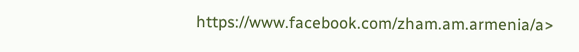https://www.facebook.com/zham.am.armenia/a>